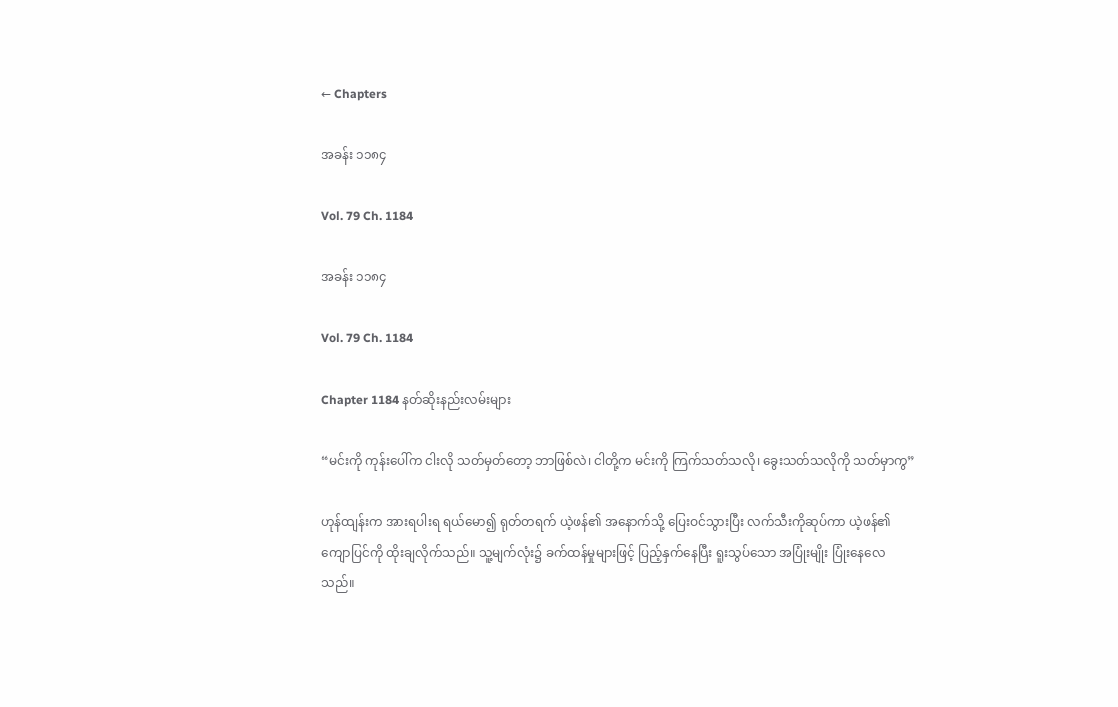← Chapters

အခန်း ၁၁၈၄

Vol. 79 Ch. 1184

အခန်း ၁၁၈၄

Vol. 79 Ch. 1184

Chapter 1184 နတ်ဆိုးနည်းလမ်းများ

“မင်းကို ကုန်းပေါ်က ငါးလို သတ်မှတ်တော့ ဘာဖြစ်လဲ၊ ငါတို့က မင်းကို ကြက်သတ်သလို၊ ခွေးသတ်သလိုကို သတ်မှာကွ”

ဟုန်ထျန်းက အားရပါးရ ရယ်မော၍ ရုတ်တရက် ယဲ့ဖန်၏ အနောက်သို့ ပြေးဝင်သွားပြီး လက်သီးကိုဆုပ်ကာ ယဲ့ဖန်၏ ကျောပြင်ကို ထိုးချလိုက်သည်။ သူ့မျက်လုံး၌ ခက်ထန်မှုများဖြင့် ပြည့်နှက်နေပြီး ရူးသွပ်သော အပြုံးမျိုး ပြုံးနေလေသည်။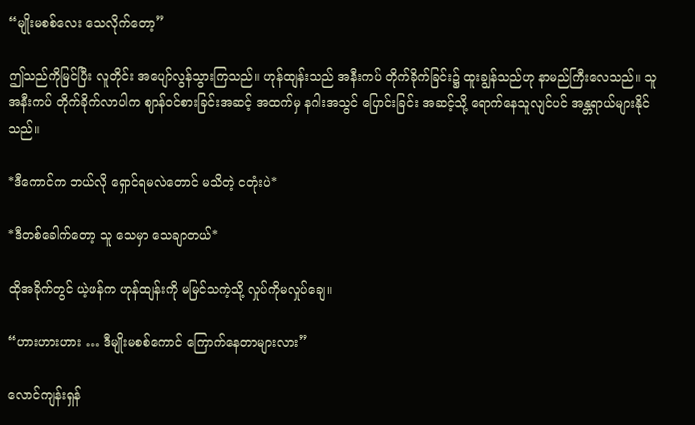“မျိုးမစစ်လေး သေလိုက်တော့”

ဤသည်ကိုမြင်ပြီး လူတိုင်း အပျော်လွန်သွားကြသည်။ ဟုန်ထျန်းသည် အနီးကပ် တိုက်ခိုက်ခြင်း၌ ထူးချွန်သည်ဟု နာမည်ကြီးလေသည်။ သူ အနီးကပ် တိုက်ခိုက်လာပါက ဈာန်ဝင်စားခြင်းအဆင့် အထက်မှ နဂါးအသွင် ပြောင်းခြင်း အဆင့်သို့ ရောက်နေသူလျင်ပင် အန္တရာယ်များနိုင်သည်။

*ဒီကောင်က ဘယ်လို ရှောင်ရမလဲတောင် မသိတဲ့ ငတုံးပဲ*

*ဒီတစ်ခေါက်တော့ သူ သေမှာ သေချာတယ်*

ထိုအခိုက်တွင် ယဲ့ဖန်က ဟုန်ထျန်းကို မမြင်သကဲ့သို့ လှုပ်ကိုမလှုပ်ချေ။

“ဟားဟားဟား … ဒီမျိုးမစစ်ကောင် ကြောက်နေတာများလား”

လောင်ကျန်းရှန်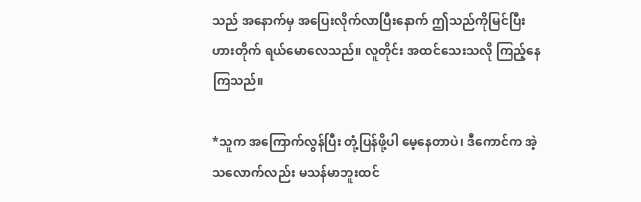သည် အနောက်မှ အပြေးလိုက်လာပြီးနောက် ဤသည်ကိုမြင်ပြီး ဟားတိုက် ရယ်မောလေသည်။ လူတိုင်း အထင်သေးသလို ကြည့်နေကြသည်။

*သူက အကြောက်လွန်ပြီး တုံ့ပြန်ဖို့ပါ မေ့နေတာပဲ၊ ဒီကောင်က အဲ့သလောက်လည်း မသန်မာဘူးထင်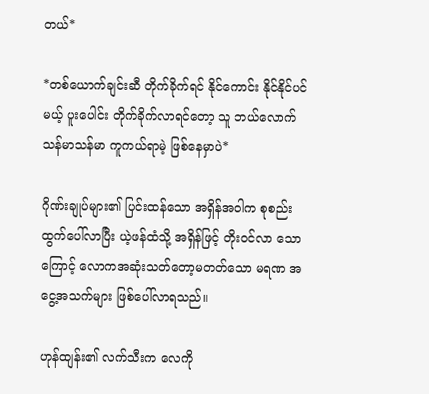တယ်*

*တစ်ယောက်ချင်းဆီ တိုက်ခိုက်ရင် နိုင်ကောင်း နိုင်နိုင်ပင်မယ့် ပူးပေါင်း တိုက်ခိုက်လာရင်တော့ သူ ဘယ်လောက် သန်မာသန်မာ ကူကယ်ရာမဲ့ ဖြစ်နေမှာပဲ*

ဂိုဏ်းချုပ်များ၏ ပြင်းထန်သော အရှိန်အဝါက စုစည်းထွက်ပေါ်လာပြီး ယဲ့ဖန်ထံသို့ အရှိန်ဖြင့် တိုးဝင်လာ သောကြောင့် လောကအဆုံးသတ်တော့မတတ်သော မရဏ အငွေ့အသက်များ ဖြစ်ပေါ်လာရသည်။

ဟုန်ထျန်း၏ လက်သီးက လေကို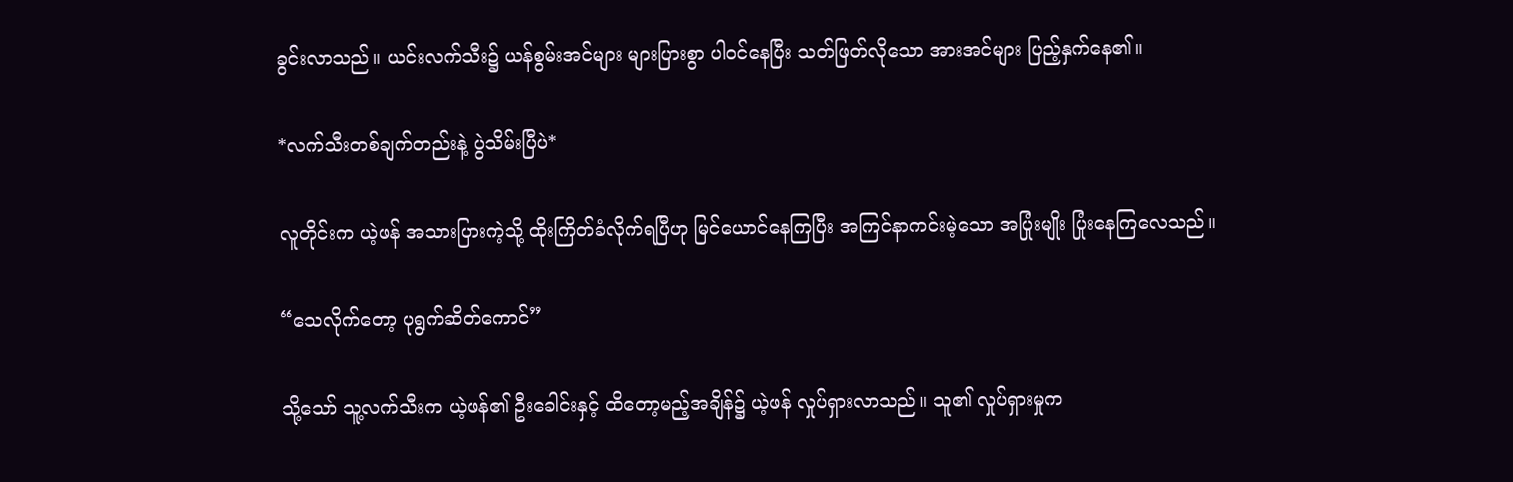ခွင်းလာသည်။ ယင်းလက်သီး၌ ယန်စွမ်းအင်များ များပြားစွာ ပါဝင်နေပြီး သတ်ဖြတ်လိုသော အားအင်များ ပြည့်နှက်နေ၏။

*လက်သီးတစ်ချက်တည်းနဲ့ ပွဲသိမ်းပြီပဲ*

လူတိုင်းက ယဲ့ဖန် အသားပြားကဲ့သို့ ထိုးကြိတ်ခံလိုက်ရပြီဟု မြင်ယောင်နေကြပြီး အကြင်နာကင်းမဲ့သော အပြုံးမျိုး ပြုံးနေကြလေသည်။

“သေလိုက်တော့ ပုရွက်ဆိတ်ကောင်”

သို့သော် သူ့လက်သီးက ယဲ့ဖန်၏ ဦးခေါင်းနှင့် ထိတော့မည့်အချိန်၌ ယဲ့ဖန် လှုပ်ရှားလာသည်။ သူ၏ လှုပ်ရှားမှုက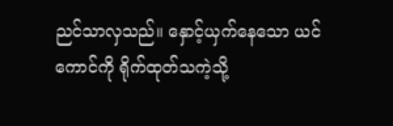ညင်သာလှသည်။ နှောင့်ယှက်နေသော ယင်ကောင်ကို ရိုက်ထုတ်သကဲ့သို့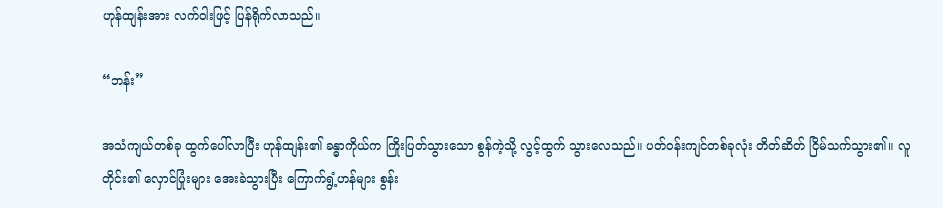ဟုန်ထျန်းအား လက်ဝါးဖြင့် ပြန်ရိုက်လာသည်။

“ဘန်း”

အသံကျယ်တစ်ခု ထွက်ပေါ်လာပြီး ဟုန်ထျန်း၏ ခန္ဓာကိုယ်က ကြိုးပြတ်သွားသော စွန်ကဲ့သို့ လွင့်ထွက် သွားလေသည်။ ပတ်ဝန်းကျင်တစ်ခုလုံး တိတ်ဆိတ် ငြိမ်သက်သွား၏။ လူတိုင်း၏ လှောင်ပြုံးများ အေးခဲသွားပြီး ကြောက်ရွံ့ဟန်များ စွန်း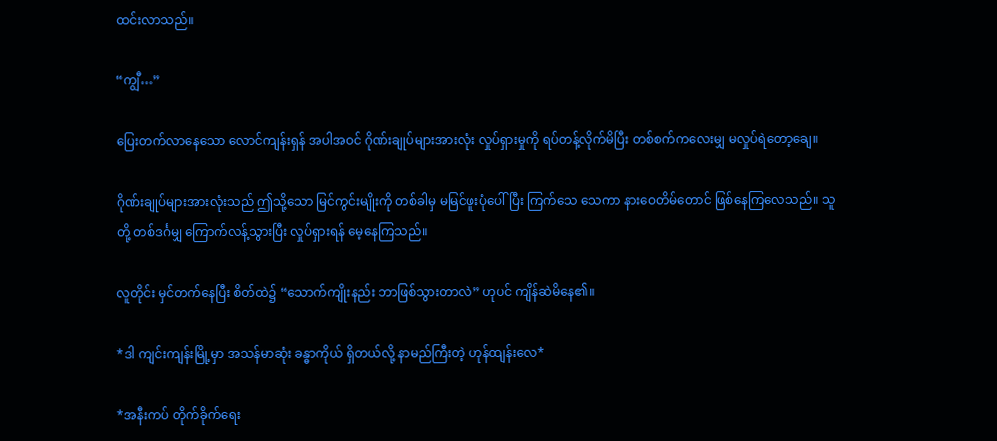ထင်းလာသည်။

“ကျွီ…”

ပြေးတက်လာနေသော လောင်ကျန်းရှန် အပါအဝင် ဂိုဏ်းချုပ်များအားလုံး လှုပ်ရှားမှုကို ရပ်တန့်လိုက်မိပြီး တစ်စက်ကလေးမျှ မလှုပ်ရဲတော့ချေ။

ဂိုဏ်းချုပ်များအားလုံးသည် ဤသို့သော မြင်ကွင်းမျိုးကို တစ်ခါမှ မမြင်ဖူးပုံပေါ်ပြီး ကြက်သေ သေကာ နားဝေတိမ်တောင် ဖြစ်နေကြလေသည်။ သူတို့ တစ်ဒင်္ဂမျှ ကြောက်လန့်သွားပြီး လှုပ်ရှားရန် မေ့နေကြသည်။

လူတိုင်း မှင်တက်နေပြီး စိတ်ထဲ၌ “သောက်ကျိုးနည်း ဘာဖြစ်သွားတာလဲ” ဟုပင် ကျိန်ဆဲမိနေ၏။

*ဒါ ကျင်းကျန်းမြို့မှာ အသန်မာဆုံး ခန္ဓာကိုယ် ရှိတယ်လို့ နာမည်ကြီးတဲ့ ဟုန်ထျန်းလေ*

*အနီးကပ် တိုက်ခိုက်ရေး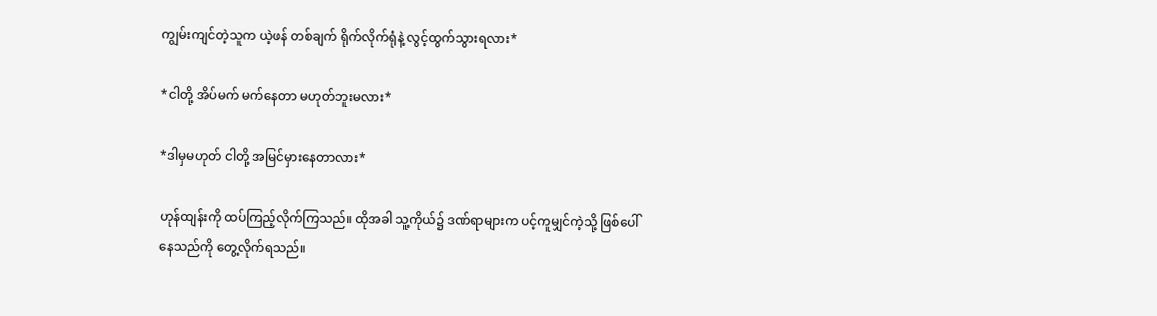ကျွမ်းကျင်တဲ့သူက ယဲ့ဖန် တစ်ချက် ရိုက်လိုက်ရုံနဲ့ လွင့်ထွက်သွားရလား*

*ငါတို့ အိပ်မက် မက်နေတာ မဟုတ်ဘူးမလား*

*ဒါမှမဟုတ် ငါတို့ အမြင်မှားနေတာလား*

ဟုန်ထျန်းကို ထပ်ကြည့်လိုက်ကြသည်။ ထိုအခါ သူ့ကိုယ်၌ ဒဏ်ရာများက ပင့်ကူမျှင်ကဲ့သို့ ဖြစ်ပေါ်နေသည်ကို တွေ့လိုက်ရသည်။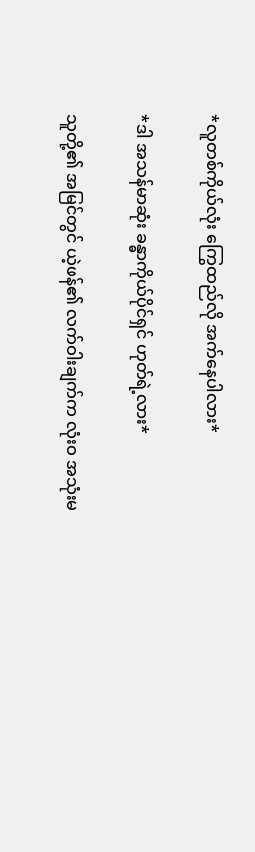*လူတစ်ကိုယ်လုံး ကြွေထည်လို အက်နေပါလား*

*ဒါ အသန်မာဆုံး ခန္ဓာကိုယ်ပိုင်ရှင် ဟုတ်ရဲ့လား*

သူတို့၏ အမြင်တွင် ယဲ့ဖန်၏ လက်ဝါးချက်က လုံးဝ အသုံးမ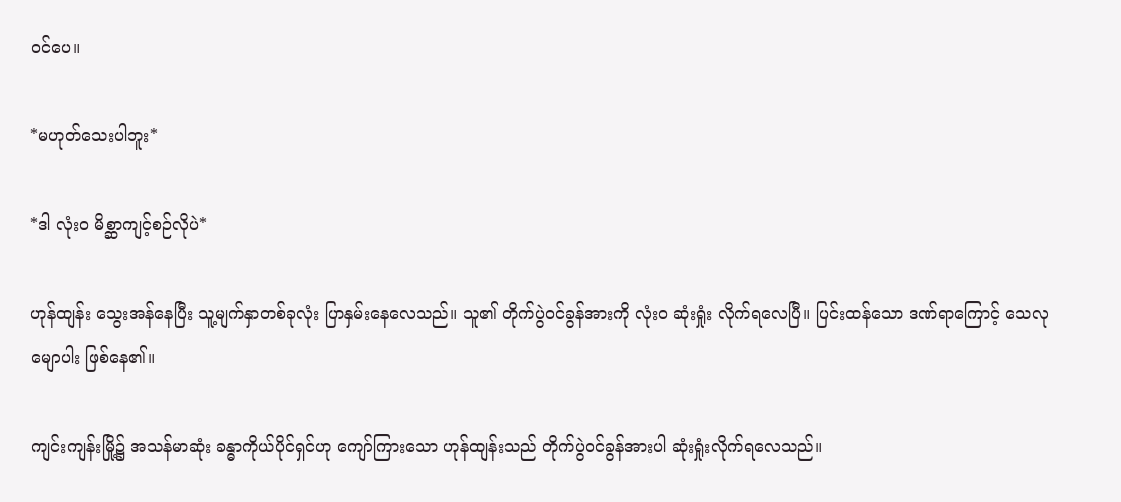ဝင်ပေ။

*မဟုတ်သေးပါဘူး*

*ဒါ လုံးဝ မိစ္ဆာကျင့်စဉ်လိုပဲ*

ဟုန်ထျန်း သွေးအန်နေပြီး သူ့မျက်နှာတစ်ခုလုံး ပြာနှမ်းနေလေသည်။ သူ၏ တိုက်ပွဲဝင်ခွန်အားကို လုံးဝ ဆုံးရှုံး လိုက်ရလေပြီ။ ပြင်းထန်သော ဒဏ်ရာကြောင့် သေလုမျောပါး ဖြစ်နေ၏။

ကျင်းကျန်းမြို့၌ အသန်မာဆုံး ခန္ဓာကိုယ်ပိုင်ရှင်ဟု ကျော်ကြားသော ဟုန်ထျန်းသည် တိုက်ပွဲဝင်ခွန်အားပါ ဆုံးရှုံးလိုက်ရလေသည်။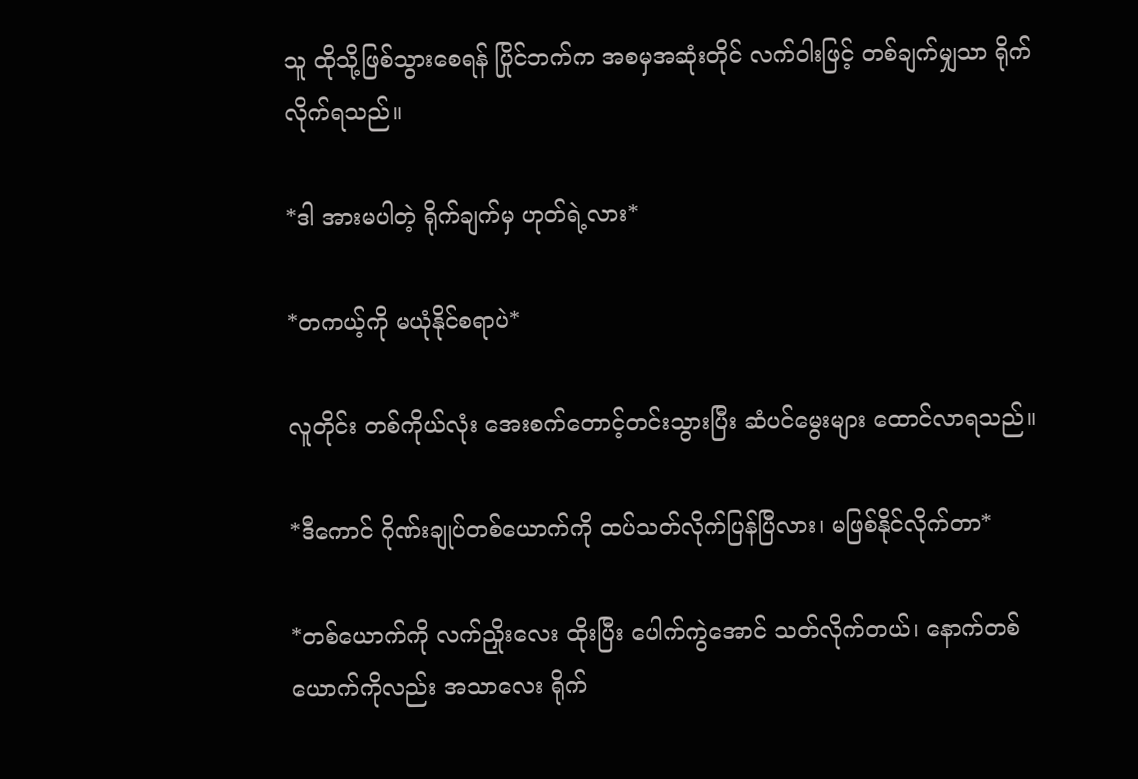သူ ထိုသို့ဖြစ်သွားစေရန် ပြိုင်ဘက်က အစမှအဆုံးတိုင် လက်ဝါးဖြင့် တစ်ချက်မျှသာ ရိုက်လိုက်ရသည်။

*ဒါ အားမပါတဲ့ ရိုက်ချက်မှ ဟုတ်ရဲ့လား*

*တကယ့်ကို မယုံနိုင်စရာပဲ*

လူတိုင်း တစ်ကိုယ်လုံး အေးစက်တောင့်တင်းသွားပြီး ဆံပင်မွေးများ ထောင်လာရသည်။

*ဒီကောင် ဂိုဏ်းချုပ်တစ်ယောက်ကို ထပ်သတ်လိုက်ပြန်ပြီလား၊ မဖြစ်နိုင်လိုက်တာ*

*တစ်ယောက်ကို လက်ညှိုးလေး ထိုးပြီး ပေါက်ကွဲအောင် သတ်လိုက်တယ်၊ နောက်တစ်ယောက်ကိုလည်း အသာလေး ရိုက်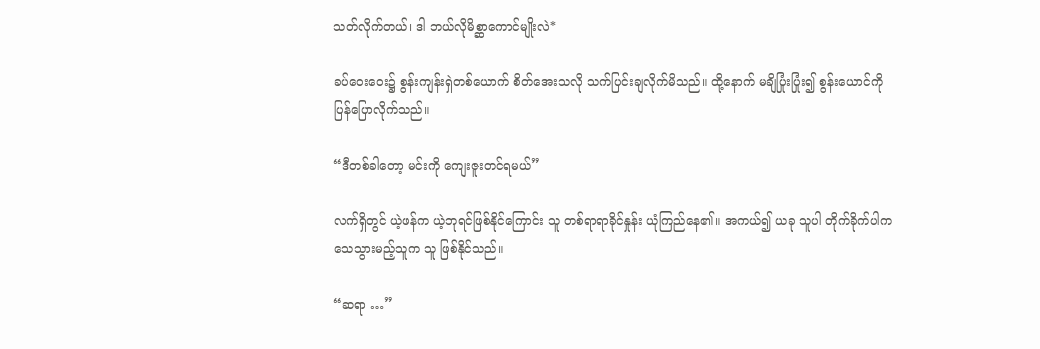သတ်လိုက်တယ်၊ ဒါ ဘယ်လိုမိစ္ဆာကောင်မျိုးလဲ*

ခပ်ဝေးဝေး၌ စွန်းကျန်းရှဲတစ်ယောက် စိတ်အေးသလို သက်ပြင်းချလိုက်မိသည်။ ထို့နောက် မချိပြုံးပြုံး၍ စွန်းယောင်ကို ပြန်ပြောလိုက်သည်။

“ဒီတစ်ခါတော့ မင်းကို ကျေးဇူးတင်ရမယ်”

လက်ရှိတွင် ယဲ့ဖန်က ယဲ့ဘုရင်ဖြစ်နိုင်ကြောင်း သူ တစ်ရာရာခိုင်နှုန်း ယုံကြည်နေ၏။ အကယ်၍ ယခု သူပါ တိုက်ခိုက်ပါက သေသွားမည့်သူက သူ ဖြစ်နိုင်သည်။

“ဆရာ …”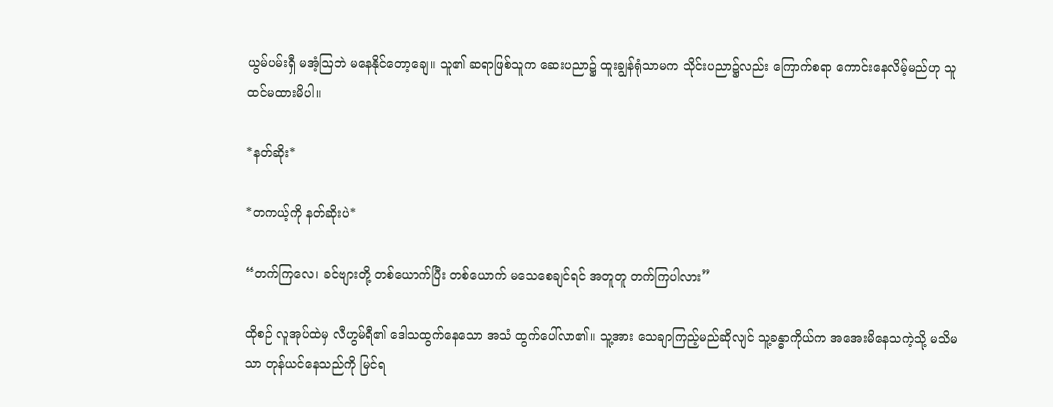ယွမ်ပမ်းရှီ မအံ့ဩဘဲ မနေနိုင်တော့ချေ။ သူ၏ ဆရာဖြစ်သူက ဆေးပညာ၌ ထူးချွန်ရုံသာမက သိုင်းပညာ၌လည်း ကြောက်စရာ ကောင်းနေလိမ့်မည်ဟု သူ ထင်မထားမိပါ။

*နတ်ဆိုး*

*တကယ့်ကို နတ်ဆိုးပဲ*

“တက်ကြလေ၊ ခင်ဗျားတို့ တစ်ယောက်ပြီး တစ်ယောက် မသေစေချင်ရင် အတူတူ တက်ကြပါလား”

ထိုစဉ် လူအုပ်ထဲမှ လီဟွမ်ရီ၏ ဒေါသထွက်နေသော အသံ ထွက်ပေါ်လာ၏။ သူ့အား သေချာကြည့်မည်ဆိုလျင် သူ့ခန္ဓာကိုယ်က အအေးမိနေသကဲ့သို့ မသိမသာ တုန်ယင်နေသည်ကို မြင်ရ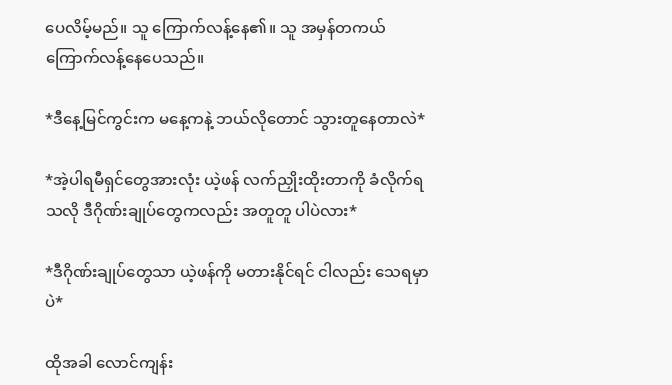ပေလိမ့်မည်။ သူ ကြောက်လန့်နေ၏။ သူ အမှန်တကယ် ကြောက်လန့်နေပေသည်။

*ဒီနေ့မြင်ကွင်းက မနေ့ကနဲ့ ဘယ်လိုတောင် သွားတူနေတာလဲ*

*အဲ့ပါရမီရှင်တွေအားလုံး ယဲ့ဖန် လက်ညှိုးထိုးတာကို ခံလိုက်ရသလို ဒီဂိုဏ်းချုပ်တွေကလည်း အတူတူ ပါပဲလား*

*ဒီဂိုဏ်းချုပ်တွေသာ ယဲ့ဖန်ကို မတားနိုင်ရင် ငါလည်း သေရမှာပဲ*

ထိုအခါ လောင်ကျန်း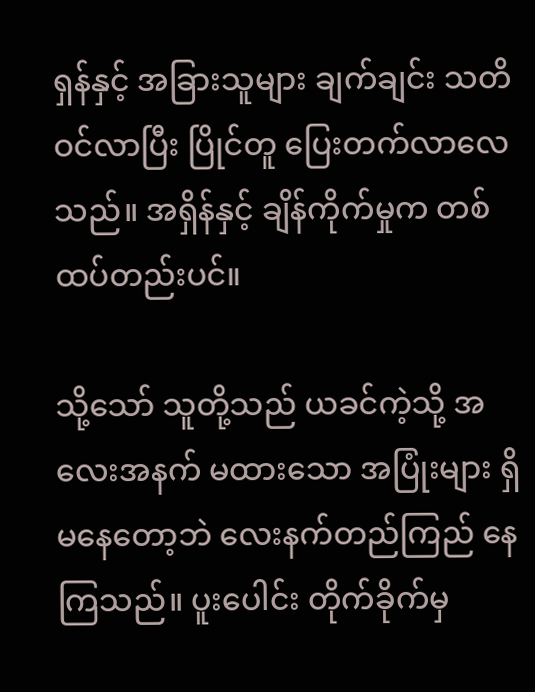ရှန်နှင့် အခြားသူများ ချက်ချင်း သတိဝင်လာပြီး ပြိုင်တူ ပြေးတက်လာလေသည်။ အရှိန်နှင့် ချိန်ကိုက်မှုက တစ်ထပ်တည်းပင်။

သို့သော် သူတို့သည် ယခင်ကဲ့သို့ အလေးအနက် မထားသော အပြုံးများ ရှိမနေတော့ဘဲ လေးနက်တည်ကြည် နေကြသည်။ ပူးပေါင်း တိုက်ခိုက်မှ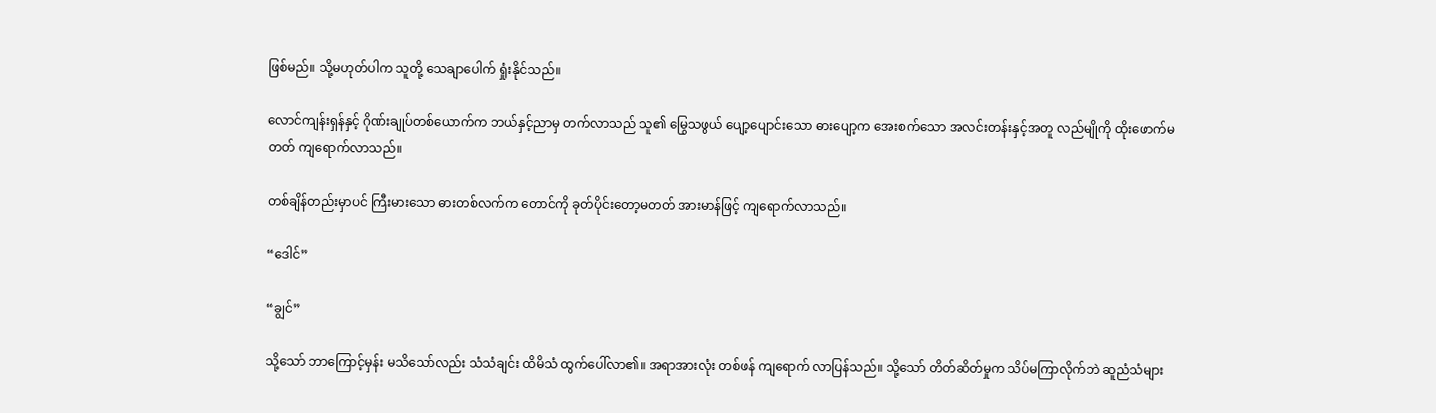ဖြစ်မည်။ သို့မဟုတ်ပါက သူတို့ သေချာပေါက် ရှုံးနိုင်သည်။

လောင်ကျန်းရှန်နှင့် ဂိုဏ်းချုပ်တစ်ယောက်က ဘယ်နှင့်ညာမှ တက်လာသည် သူ၏ မြွေသဖွယ် ပျော့ပျောင်းသော ဓားပျော့က အေးစက်သော အလင်းတန်းနှင့်အတူ လည်မျိုကို ထိုးဖောက်မတတ် ကျရောက်လာသည်။

တစ်ချိန်တည်းမှာပင် ကြီးမားသော ဓားတစ်လက်က တောင်ကို ခုတ်ပိုင်းတော့မတတ် အားမာန်ဖြင့် ကျရောက်လာသည်။

“ဒေါင်”

“ချွင်”

သို့သော် ဘာကြောင့်မှန်း မသိသော်လည်း သံသံချင်း ထိမိသံ ထွက်ပေါ်လာ၏။ အရာအားလုံး တစ်ဖန် ကျရောက် လာပြန်သည်။ သို့သော် တိတ်ဆိတ်မှုက သိပ်မကြာလိုက်ဘဲ ဆူညံသံများ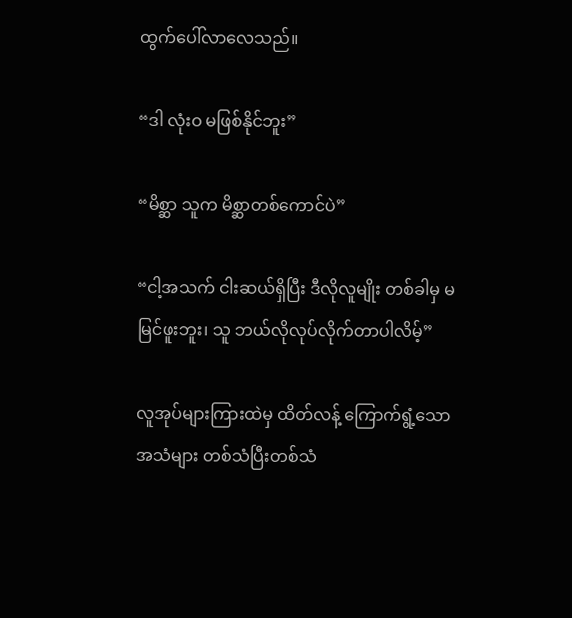ထွက်ပေါ်လာလေသည်။

“ဒါ လုံးဝ မဖြစ်နိုင်ဘူး”

“မိစ္ဆာ သူက မိစ္ဆာတစ်ကောင်ပဲ”

“ငါ့အသက် ငါးဆယ်ရှိပြီး ဒီလိုလူမျိုး တစ်ခါမှ မမြင်ဖူးဘူး၊ သူ ဘယ်လိုလုပ်လိုက်တာပါလိမ့်”

လူအုပ်များကြားထဲမှ ထိတ်လန့် ကြောက်ရွံ့သော အသံများ တစ်သံပြီးတစ်သံ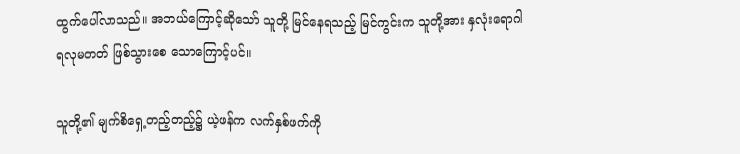ထွက်ပေါ်လာသည်။ အဘယ်ကြောင့်ဆိုသော် သူတို့ မြင်နေရသည့် မြင်ကွင်းက သူတို့အား နှလုံးရောဂါ ရလုမတတ် ဖြစ်သွားစေ သောကြောင့်ပင်။

သူတို့၏ မျက်စိရှေ့တည့်တည့်၌ ယဲ့ဖန်က လက်နှစ်ဖက်ကို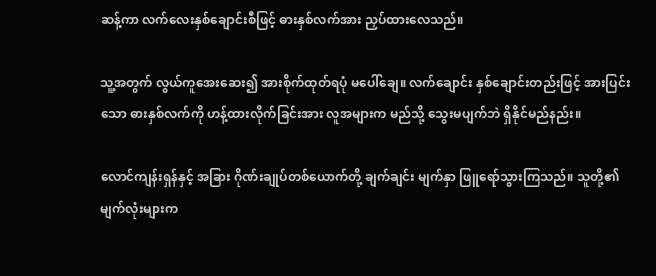ဆန့်ကာ လက်လေးနှစ်ချောင်းစီဖြင့် ဓားနှစ်လက်အား ညှပ်ထားလေသည်။

သူ့အတွက် လွယ်ကူအေးဆေး၍ အားစိုက်ထုတ်ရပုံ မပေါ်ချေ။ လက်ချောင်း နှစ်ချောင်းတည်းဖြင့် အားပြင်းသော ဓားနှစ်လက်ကို ဟန့်ထားလိုက်ခြင်းအား လူအများက မည်သို့ သွေးမပျက်ဘဲ ရှိနိုင်မည်နည်း။

လောင်ကျန်းရှန်နှင့် အခြား ဂိုဏ်းချုပ်တစ်ယောက်တို့ ချက်ချင်း မျက်နှာ ဖြူရော်သွားကြသည်။ သူတို့၏ မျက်လုံးများက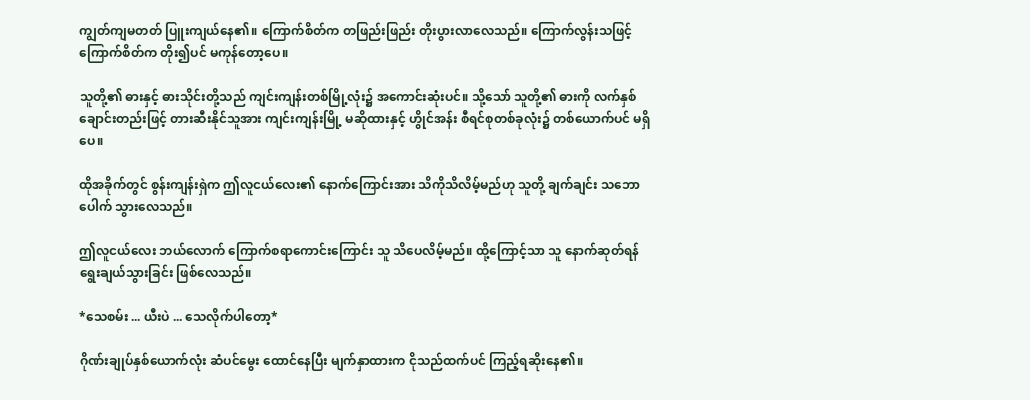ကျွတ်ကျမတတ် ပြူးကျယ်နေ၏။ ကြောက်စိတ်က တဖြည်းဖြည်း တိုးပွားလာလေသည်။ ကြောက်လွန်းသဖြင့် ကြောက်စိတ်က တိုး၍ပင် မကုန်တော့ပေ။

သူတို့၏ ဓားနှင့် ဓားသိုင်းတို့သည် ကျင်းကျန်းတစ်မြို့လုံး၌ အကောင်းဆုံးပင်။ သို့သော် သူတို့၏ ဓားကို လက်နှစ်ချောင်းတည်းဖြင့် တားဆီးနိုင်သူအား ကျင်းကျန်းမြို့ မဆိုထားနှင့် ဟွိုင်အန်း စီရင်စုတစ်ခုလုံး၌ တစ်ယောက်ပင် မရှိပေ။

ထိုအခိုက်တွင် စွန်းကျန်းရှဲက ဤလူငယ်လေး၏ နောက်ကြောင်းအား သိကိုသိလိမ့်မည်ဟု သူတို့ ချက်ချင်း သဘောပေါက် သွားလေသည်။

ဤလူငယ်လေး ဘယ်လောက် ကြောက်စရာကောင်းကြောင်း သူ သိပေလိမ့်မည်။ ထို့ကြောင့်သာ သူ နောက်ဆုတ်ရန် ရွေးချယ်သွားခြင်း ဖြစ်လေသည်။

*သေစမ်း ... ယီးပဲ ... သေလိုက်ပါတော့*

ဂိုဏ်းချုပ်နှစ်ယောက်လုံး ဆံပင်မွေး ထောင်နေပြီး မျက်နှာထားက ငိုသည်ထက်ပင် ကြည့်ရဆိုးနေ၏။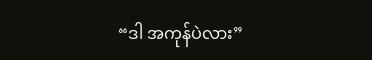“ဒါ အကုန်ပဲလား”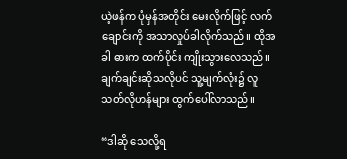ယဲ့ဖန်က ပုံမှန်အတိုင်း မေးလိုက်ဖြင့် လက်ချောင်းကို အသာလှုပ်ခါလိုက်သည်။ ထိုအခါ ဓားက ထက်ပိုင်း ကျိုးသွားလေသည်။ ချက်ချင်းဆိုသလိုပင် သူ့မျက်လုံး၌ လူသတ်လိုဟန်များ ထွက်ပေါ်လာသည်။

“ဒါဆို သေလို့ရ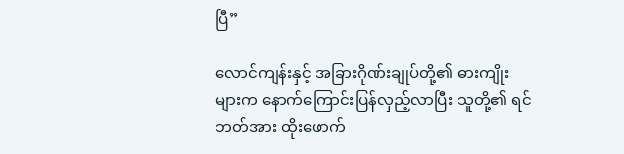ပြီ”

လောင်ကျန်းနှင့် အခြားဂိုဏ်းချုပ်တို့၏ ဓားကျိုးများက နောက်ကြောင်းပြန်လှည့်လာပြီး သူတို့၏ ရင်ဘတ်အား ထိုးဖောက်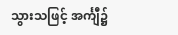သွားသဖြင့် အင်္ကျီ၌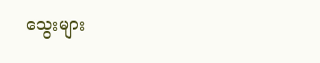သွေးများ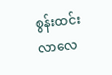စွန်းထင်းလာလေ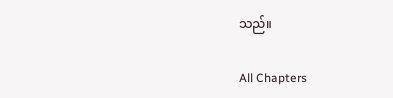သည်။

All Chapters